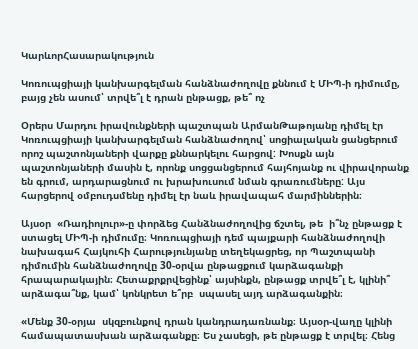ԿարևորՀասարակություն

Կոռուպցիայի կանխարգելման հանձնաժողովը քննում է ՄԻՊ-ի դիմումը, բայց չեն ասում՝ տրվե՞լ է դրան ընթացք, թե՞ ոչ

Օրերս Մարդու իրավունքների պաշտպան ԱրմանԹաթոյանը դիմել էր Կոռուպցիայի կանխարգելման հանձնաժողով՝ սոցիալական ցանցերում որոշ պաշտոնյաների վարքը քննարկելու հարցով: Խոսքն այն պաշտոնյաների մասին է, որոնք սոցցանցերում հայհոյանք ու վիրավորանք են գրում, արդարացնում ու խրախուսում նման գրառումները: Այս հարցերով օմբուդսմենը դիմել էր նաև իրավապահ մարմիններին։

Այսօր  «Ռադիոլուր»-ը փորձեց Հանձնաժողովից ճշտել, թե  ի՞նչ ընթացք է ստացել ՄԻՊ-ի դիմումը։ Կոռուպցիայի դեմ պայքարի հանձնաժողովի նախագահ Հայկուհի Հարությունյանը տեղեկացրեց, որ Պաշտպանի դիմումին հանձնաժողովը 30-օրվա ընթացքում կարձագանքի հրապարակային։ Հետաքրքրվեցինք՝ այսինքն, ընթացք տրվե՞լ է, կլինի՞ արձագա՞նք, կամ՝ կոնկրետ ե՞րբ  սպասել այդ արձագանքին։

«Մենք 30-օրյա  սկզբունքով դրան կանդրադառնանք։ Այսօր-վաղը կլինի համապատասխան արձագանքը։ Ես չասեցի, թե ընթացք է տրվել։ Հենց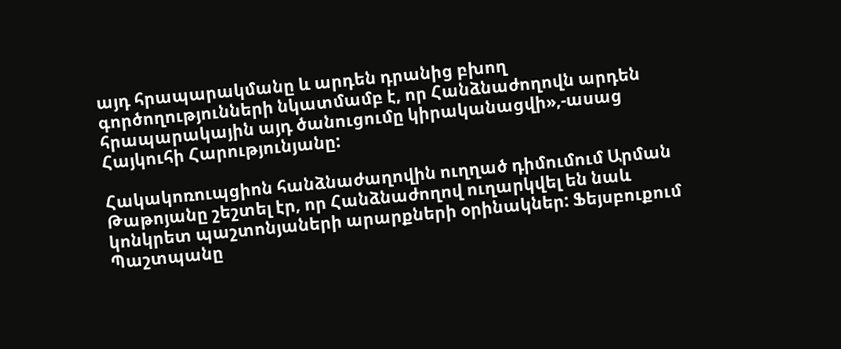այդ հրապարակմանը և արդեն դրանից բխող գործողությունների նկատմամբ է, որ Հանձնաժողովն արդեն հրապարակային այդ ծանուցումը կիրականացվի»,-ասաց Հայկուհի Հարությունյանը:

Հակակոռուպցիոն հանձնաժաղովին ուղղած դիմումում Արման Թաթոյանը շեշտել էր, որ Հանձնաժողով ուղարկվել են նաև կոնկրետ պաշտոնյաների արարքների օրինակներ: Ֆեյսբուքում Պաշտպանը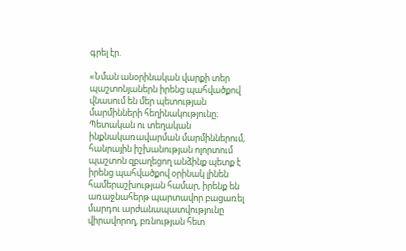գրել էր.

«Նման անօրինական վարքի տեր պաշտոնյաներն իրենց պահվածքով վնասում են մեր պետության մարմինների հեղինակությունը։ Պետական ու տեղական ինքնակառավարման մարմիններում, հանրային իշխանության ոլորտում պաշտոն զբաղեցող անձինք պետք է իրենց պահվածքով օրինակ լինեն համերաշխության համար, իրենք են առաջնահերթ պարտավոր բացառել մարդու արժանապատվությունը վիրավորող, բռնության հետ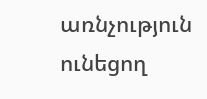առնչություն ունեցող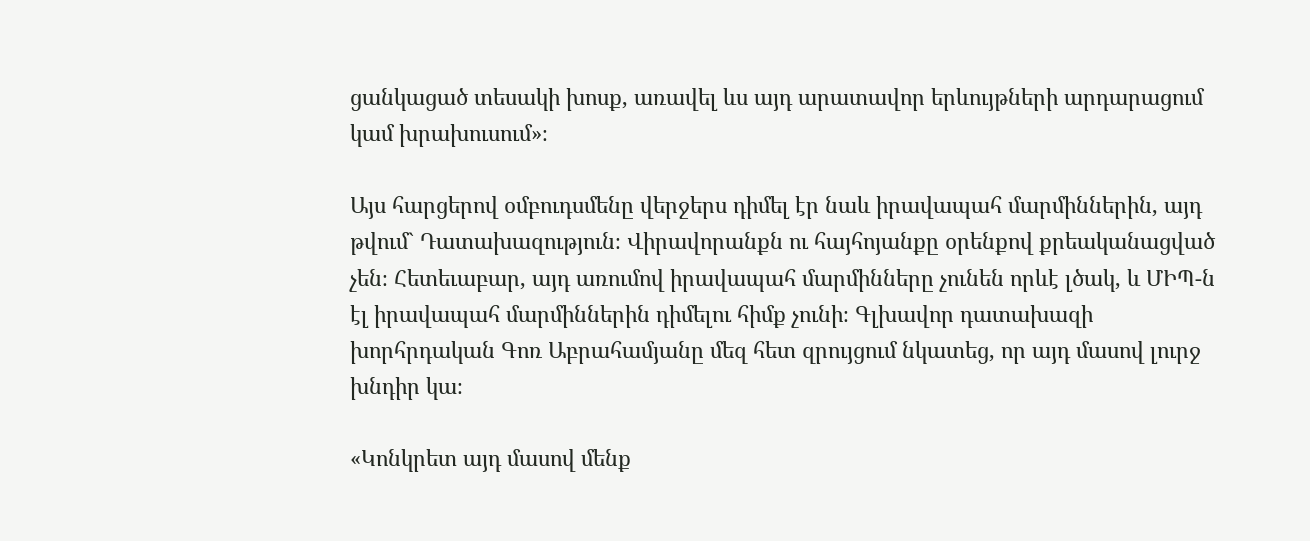ցանկացած տեսակի խոսք, առավել ևս այդ արատավոր երևույթների արդարացում կամ խրախուսում»։

Այս հարցերով օմբուդսմենը վերջերս դիմել էր նաև իրավապահ մարմիններին, այդ թվում` Դատախազություն։ Վիրավորանքն ու հայհոյանքը օրենքով քրեականացված չեն։ Հետեւաբար, այդ առումով իրավապահ մարմինները չունեն որևէ լծակ, և ՄԻՊ-ն էլ իրավապահ մարմիններին դիմելու հիմք չունի։ Գլխավոր դատախազի խորհրդական Գոռ Աբրահամյանը մեզ հետ զրույցում նկատեց, որ այդ մասով լուրջ խնդիր կա։

«Կոնկրետ այդ մասով մենք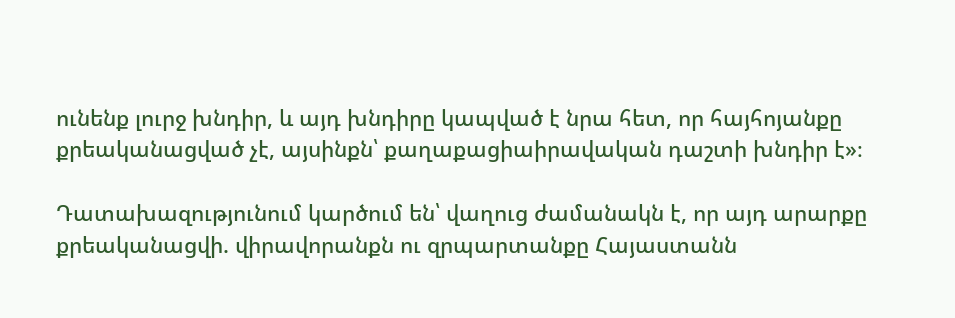ունենք լուրջ խնդիր, և այդ խնդիրը կապված է նրա հետ, որ հայհոյանքը քրեականացված չէ, այսինքն՝ քաղաքացիաիրավական դաշտի խնդիր է»։

Դատախազությունում կարծում են՝ վաղուց ժամանակն է, որ այդ արարքը քրեականացվի. վիրավորանքն ու զրպարտանքը Հայաստանն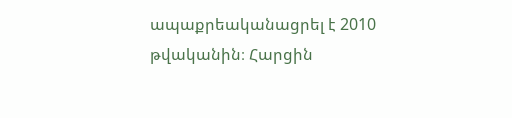ապաքրեականացրել է 2010 թվականին։ Հարցին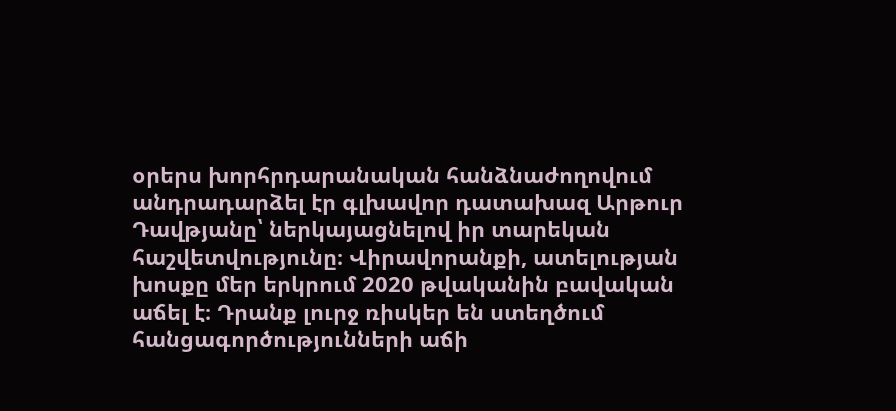օրերս խորհրդարանական հանձնաժողովում անդրադարձել էր գլխավոր դատախազ Արթուր Դավթյանը՝ ներկայացնելով իր տարեկան հաշվետվությունը։ Վիրավորանքի, ատելության խոսքը մեր երկրում 2020 թվականին բավական աճել է։ Դրանք լուրջ ռիսկեր են ստեղծում հանցագործությունների աճի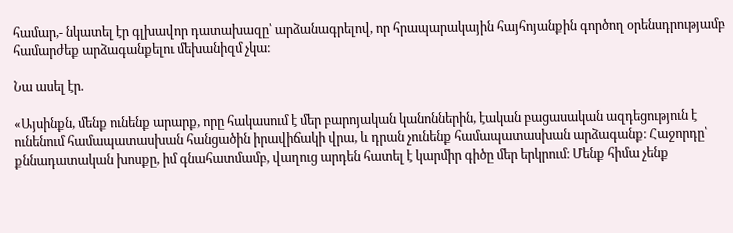համար,- նկատել էր գլխավոր դատախազը՝ արձանագրելով, որ հրապարակային հայհոյանքին գործող օրենսդրությամբ համարժեք արձագանքելու մեխանիզմ չկա։

Նա ասել էր.

«Այսինքն, մենք ունենք արարք, որը հակասում է մեր բարոյական կանոններին, էական բացասական ազդեցություն է ունենում համապատասխան հանցածին իրավիճակի վրա, և դրան չունենք համապատասխան արձագանք։ Հաջորդը՝ քննադատական խոսքը, իմ գնահատմամբ, վաղուց արդեն հատել է կարմիր գիծը մեր երկրում։ Մենք հիմա չենք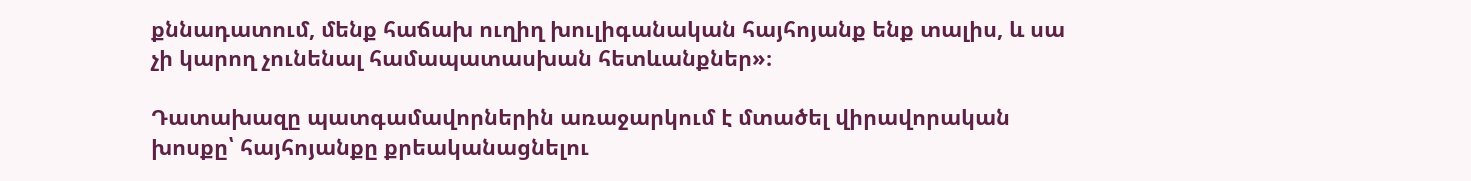քննադատում, մենք հաճախ ուղիղ խուլիգանական հայհոյանք ենք տալիս, և սա չի կարող չունենալ համապատասխան հետևանքներ»։

Դատախազը պատգամավորներին առաջարկում է մտածել վիրավորական խոսքը՝ հայհոյանքը քրեականացնելու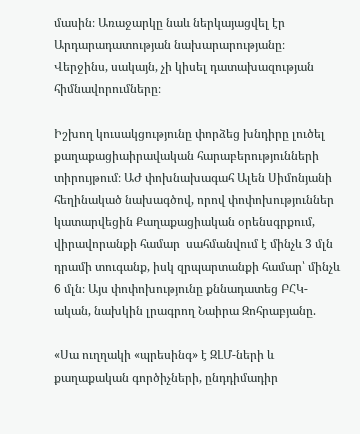մասին։ Առաջարկը նաև ներկայացվել էր Արդարադատության նախարարությանը։ Վերջինս, սակայն, չի կիսել դատախազության հիմնավորումները։

Իշխող կուսակցությունը փորձեց խնդիրը լուծել  քաղաքացիաիրավական հարաբերությունների տիրույթում։ ԱԺ փոխնախագահ Ալեն Սիմոնյանի հեղինակած նախագծով, որով փոփոխություններ կատարվեցին Քաղաքացիական օրենսգրքում,  վիրավորանքի համար  սահմանվում է մինչև 3 մլն դրամի տուգանք, իսկ զրպարտանքի համար՝ մինչև 6 մլն։ Այս փոփոխությունը քննադատեց ԲՀԿ-ական, նախկին լրագրող Նաիրա Զոհրաբյանը.

«Սա ուղղակի «պրեսինգ» է ԶԼՄ-ների և քաղաքական գործիչների, ընդդիմադիր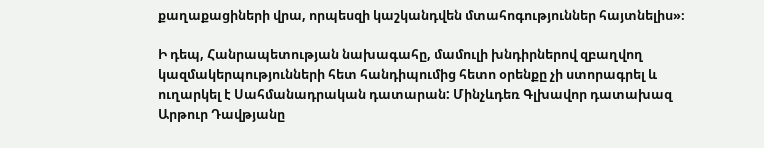քաղաքացիների վրա, որպեսզի կաշկանդվեն մտահոգություններ հայտնելիս»։

Ի դեպ, Հանրապետության նախագահը, մամուլի խնդիրներով զբաղվող կազմակերպությունների հետ հանդիպումից հետո օրենքը չի ստորագրել և ուղարկել է Սահմանադրական դատարան: Մինչևդեռ Գլխավոր դատախազ Արթուր Դավթյանը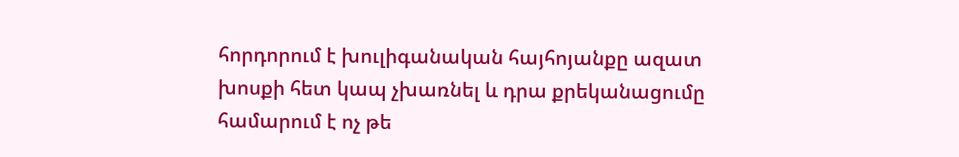հորդորում է խուլիգանական հայհոյանքը ազատ խոսքի հետ կապ չխառնել և դրա քրեկանացումը համարում է ոչ թե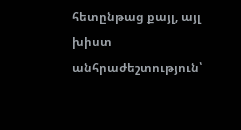հետընթաց քայլ, այլ խիստ անհրաժեշտություն՝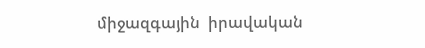միջազգային  իրավական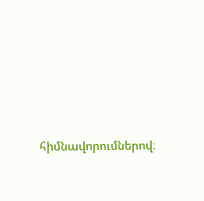հիմնավորումներով։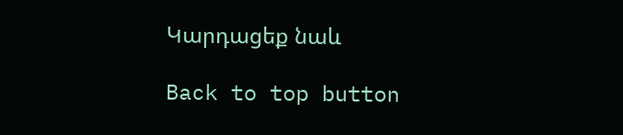Կարդացեք նաև

Back to top button